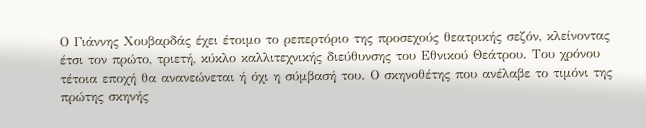Ο Γιάννης Χουβαρδάς έχει έτοιμο το ρεπερτόριο της προσεχούς θεατρικής σεζόν, κλείνοντας έτσι τον πρώτο, τριετή, κύκλο καλλιτεχνικής διεύθυνσης του Εθνικού Θεάτρου. Του χρόνου τέτοια εποχή θα ανανεώνεται ή όχι η σύμβασή του. Ο σκηνοθέτης που ανέλαβε το τιμόνι της πρώτης σκηνής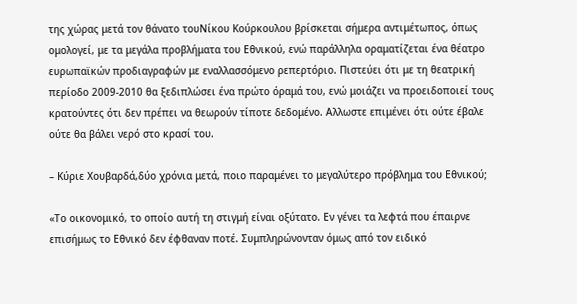της χώρας μετά τον θάνατο τουΝίκου Κούρκουλου βρίσκεται σήμερα αντιμέτωπος, όπως ομολογεί, με τα μεγάλα προβλήματα του Εθνικού, ενώ παράλληλα οραματίζεται ένα θέατρο ευρωπαϊκών προδιαγραφών με εναλλασσόμενο ρεπερτόριο. Πιστεύει ότι με τη θεατρική περίοδο 2009-2010 θα ξεδιπλώσει ένα πρώτο όραμά του, ενώ μοιάζει να προειδοποιεί τους κρατούντες ότι δεν πρέπει να θεωρούν τίποτε δεδομένο. Αλλωστε επιμένει ότι ούτε έβαλε ούτε θα βάλει νερό στο κρασί του.

– Κύριε Χουβαρδά,δύο χρόνια μετά, ποιο παραμένει το μεγαλύτερο πρόβλημα του Εθνικού;

«Το οικονομικό, το οποίο αυτή τη στιγμή είναι οξύτατο. Εν γένει τα λεφτά που έπαιρνε επισήμως το Εθνικό δεν έφθαναν ποτέ. Συμπληρώνονταν όμως από τον ειδικό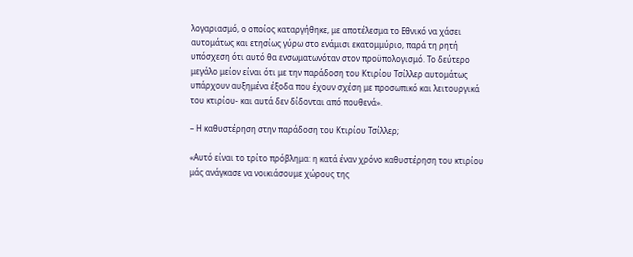λογαριασμό, ο οποίος καταργήθηκε, με αποτέλεσμα το Εθνικό να χάσει αυτομάτως και ετησίως γύρω στο ενάμισι εκατομμύριο, παρά τη ρητή υπόσχεση ότι αυτό θα ενσωματωνόταν στον προϋπολογισμό. Το δεύτερο μεγάλο μείον είναι ότι με την παράδοση του Κτιρίου Τσίλλερ αυτομάτως υπάρχουν αυξημένα έξοδα που έχουν σχέση με προσωπικό και λειτουργικά του κτιρίου- και αυτά δεν δίδονται από πουθενά».

– Η καθυστέρηση στην παράδοση του Κτιρίου Τσίλλερ;

«Αυτό είναι το τρίτο πρόβλημα: η κατά έναν χρόνο καθυστέρηση του κτιρίου μάς ανάγκασε να νοικιάσουμε χώρους της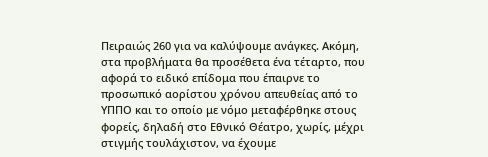Πειραιώς 260 για να καλύψουμε ανάγκες. Ακόμη, στα προβλήματα θα προσέθετα ένα τέταρτο, που αφορά το ειδικό επίδομα που έπαιρνε το προσωπικό αορίστου χρόνου απευθείας από το ΥΠΠΟ και το οποίο με νόμο μεταφέρθηκε στους φορείς, δηλαδή στο Εθνικό Θέατρο, χωρίς, μέχρι στιγμής τουλάχιστον, να έχουμε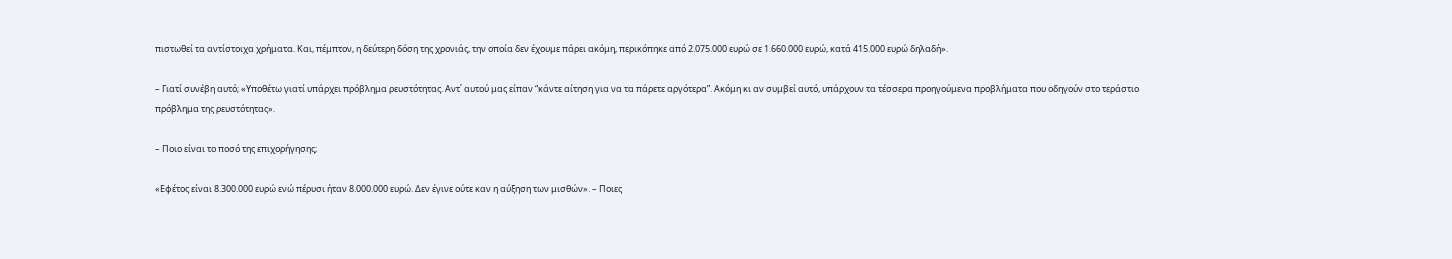πιστωθεί τα αντίστοιχα χρήματα. Και, πέμπτον, η δεύτερη δόση της χρονιάς, την οποία δεν έχουμε πάρει ακόμη, περικόπηκε από 2.075.000 ευρώ σε 1.660.000 ευρώ, κατά 415.000 ευρώ δηλαδή».

– Γιατί συνέβη αυτό; «Υποθέτω γιατί υπάρχει πρόβλημα ρευστότητας. Αντ΄ αυτού μας είπαν “κάντε αίτηση για να τα πάρετε αργότερα”. Ακόμη κι αν συμβεί αυτό, υπάρχουν τα τέσσερα προηγούμενα προβλήματα που οδηγούν στο τεράστιο πρόβλημα της ρευστότητας».

– Ποιο είναι το ποσό της επιχορήγησης;

«Εφέτος είναι 8.300.000 ευρώ ενώ πέρυσι ήταν 8.000.000 ευρώ. Δεν έγινε ούτε καν η αύξηση των μισθών». – Ποιες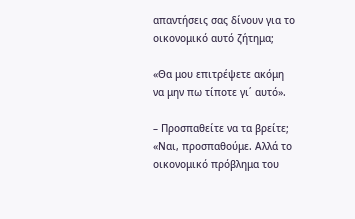απαντήσεις σας δίνουν για το οικονομικό αυτό ζήτημα;

«Θα μου επιτρέψετε ακόμη να μην πω τίποτε γι΄ αυτό».

– Προσπαθείτε να τα βρείτε; «Ναι, προσπαθούμε. Αλλά το οικονομικό πρόβλημα του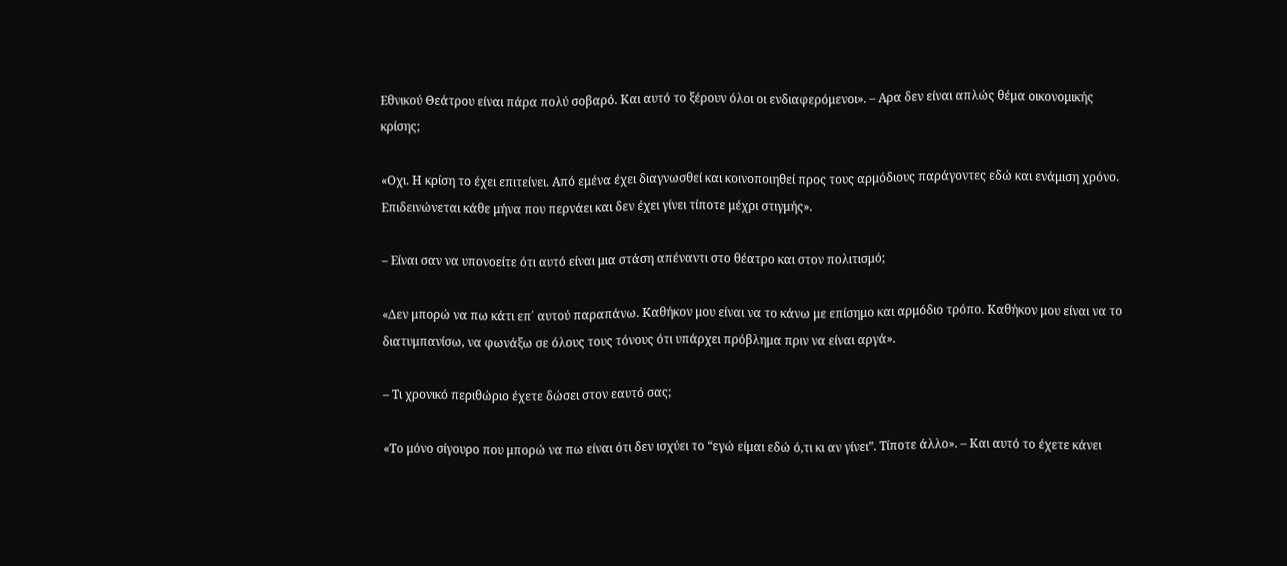Εθνικού Θεάτρου είναι πάρα πολύ σοβαρό. Και αυτό το ξέρουν όλοι οι ενδιαφερόμενοι». – Αρα δεν είναι απλώς θέμα οικονομικής κρίσης;

«Οχι. Η κρίση το έχει επιτείνει. Από εμένα έχει διαγνωσθεί και κοινοποιηθεί προς τους αρμόδιους παράγοντες εδώ και ενάμιση χρόνο. Επιδεινώνεται κάθε μήνα που περνάει και δεν έχει γίνει τίποτε μέχρι στιγμής».

– Είναι σαν να υπονοείτε ότι αυτό είναι μια στάση απέναντι στο θέατρο και στον πολιτισμό;

«Δεν μπορώ να πω κάτι επ΄ αυτού παραπάνω. Καθήκον μου είναι να το κάνω με επίσημο και αρμόδιο τρόπο. Καθήκον μου είναι να το διατυμπανίσω, να φωνάξω σε όλους τους τόνους ότι υπάρχει πρόβλημα πριν να είναι αργά».

– Τι χρονικό περιθώριο έχετε δώσει στον εαυτό σας;

«Το μόνο σίγουρο που μπορώ να πω είναι ότι δεν ισχύει το “εγώ είμαι εδώ ό,τι κι αν γίνει”. Τίποτε άλλο». – Και αυτό το έχετε κάνει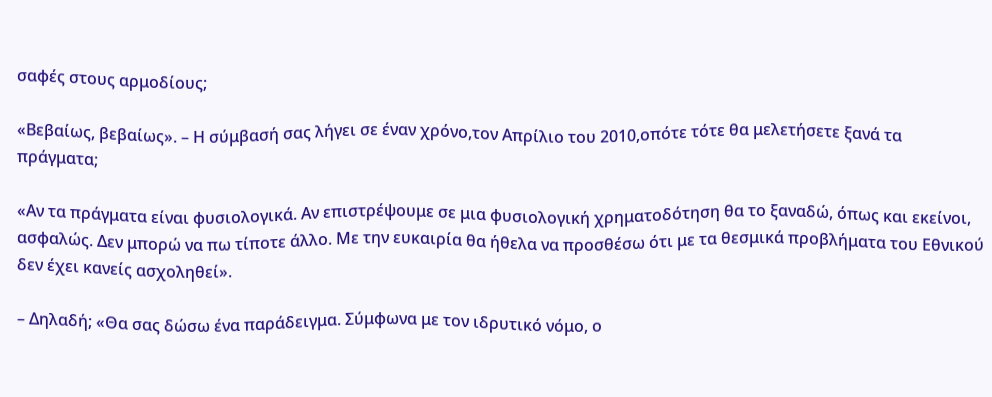σαφές στους αρμοδίους;

«Βεβαίως, βεβαίως». – Η σύμβασή σας λήγει σε έναν χρόνο,τον Απρίλιο του 2010,οπότε τότε θα μελετήσετε ξανά τα πράγματα;

«Αν τα πράγματα είναι φυσιολογικά. Αν επιστρέψουμε σε μια φυσιολογική χρηματοδότηση θα το ξαναδώ, όπως και εκείνοι, ασφαλώς. Δεν μπορώ να πω τίποτε άλλο. Με την ευκαιρία θα ήθελα να προσθέσω ότι με τα θεσμικά προβλήματα του Εθνικού δεν έχει κανείς ασχοληθεί».

– Δηλαδή; «Θα σας δώσω ένα παράδειγμα. Σύμφωνα με τον ιδρυτικό νόμο, ο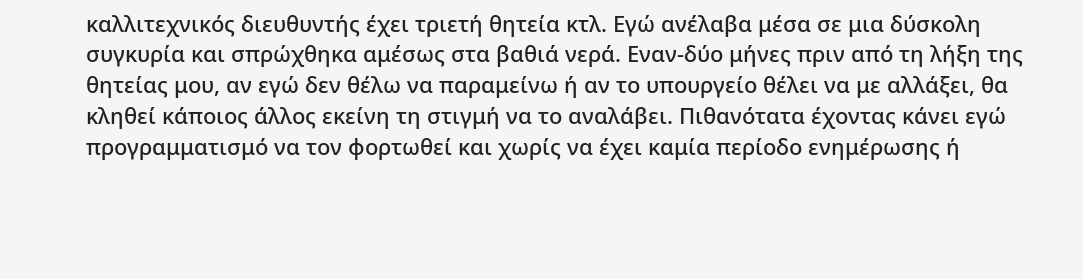καλλιτεχνικός διευθυντής έχει τριετή θητεία κτλ. Εγώ ανέλαβα μέσα σε μια δύσκολη συγκυρία και σπρώχθηκα αμέσως στα βαθιά νερά. Εναν-δύο μήνες πριν από τη λήξη της θητείας μου, αν εγώ δεν θέλω να παραμείνω ή αν το υπουργείο θέλει να με αλλάξει, θα κληθεί κάποιος άλλος εκείνη τη στιγμή να το αναλάβει. Πιθανότατα έχοντας κάνει εγώ προγραμματισμό να τον φορτωθεί και χωρίς να έχει καμία περίοδο ενημέρωσης ή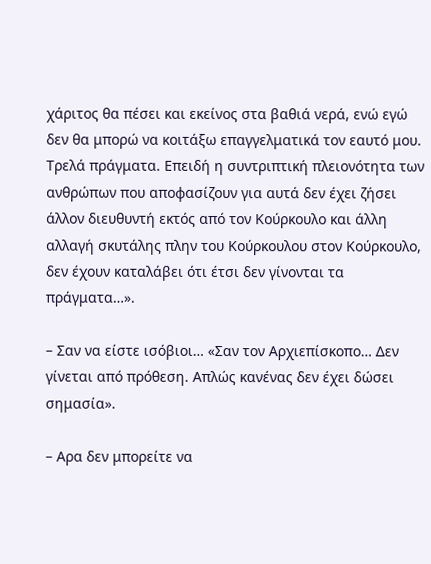χάριτος θα πέσει και εκείνος στα βαθιά νερά, ενώ εγώ δεν θα μπορώ να κοιτάξω επαγγελματικά τον εαυτό μου. Τρελά πράγματα. Επειδή η συντριπτική πλειονότητα των ανθρώπων που αποφασίζουν για αυτά δεν έχει ζήσει άλλον διευθυντή εκτός από τον Κούρκουλο και άλλη αλλαγή σκυτάλης πλην του Κούρκουλου στον Κούρκουλο, δεν έχουν καταλάβει ότι έτσι δεν γίνονται τα πράγματα…».

– Σαν να είστε ισόβιοι… «Σαν τον Αρχιεπίσκοπο… Δεν γίνεται από πρόθεση. Απλώς κανένας δεν έχει δώσει σημασία».

– Αρα δεν μπορείτε να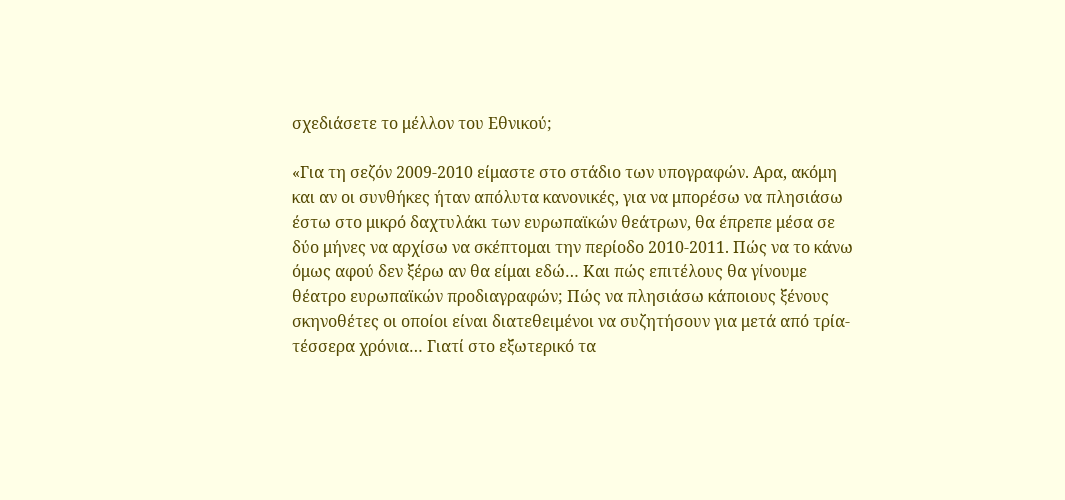σχεδιάσετε το μέλλον του Εθνικού;

«Για τη σεζόν 2009-2010 είμαστε στο στάδιο των υπογραφών. Αρα, ακόμη και αν οι συνθήκες ήταν απόλυτα κανονικές, για να μπορέσω να πλησιάσω έστω στο μικρό δαχτυλάκι των ευρωπαϊκών θεάτρων, θα έπρεπε μέσα σε δύο μήνες να αρχίσω να σκέπτομαι την περίοδο 2010-2011. Πώς να το κάνω όμως αφού δεν ξέρω αν θα είμαι εδώ… Και πώς επιτέλους θα γίνουμε θέατρο ευρωπαϊκών προδιαγραφών; Πώς να πλησιάσω κάποιους ξένους σκηνοθέτες οι οποίοι είναι διατεθειμένοι να συζητήσουν για μετά από τρία-τέσσερα χρόνια… Γιατί στο εξωτερικό τα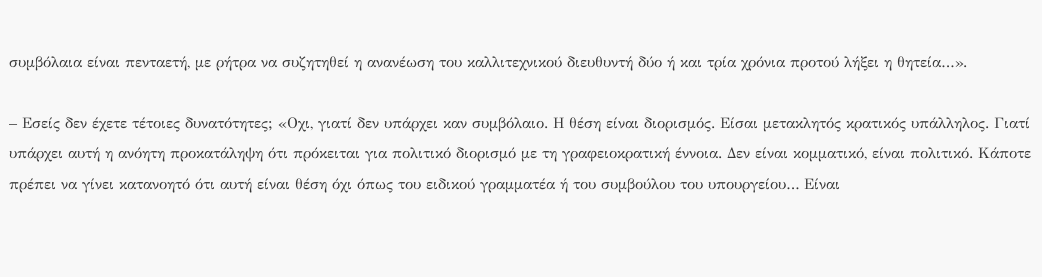συμβόλαια είναι πενταετή, με ρήτρα να συζητηθεί η ανανέωση του καλλιτεχνικού διευθυντή δύο ή και τρία χρόνια προτού λήξει η θητεία…».

– Εσείς δεν έχετε τέτοιες δυνατότητες; «Οχι, γιατί δεν υπάρχει καν συμβόλαιο. Η θέση είναι διορισμός. Είσαι μετακλητός κρατικός υπάλληλος. Γιατί υπάρχει αυτή η ανόητη προκατάληψη ότι πρόκειται για πολιτικό διορισμό με τη γραφειοκρατική έννοια. Δεν είναι κομματικό, είναι πολιτικό. Κάποτε πρέπει να γίνει κατανοητό ότι αυτή είναι θέση όχι όπως του ειδικού γραμματέα ή του συμβούλου του υπουργείου… Είναι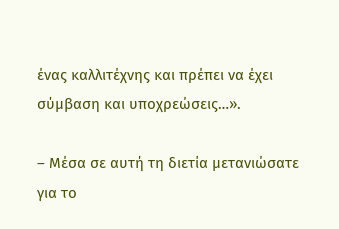ένας καλλιτέχνης και πρέπει να έχει σύμβαση και υποχρεώσεις…».

– Μέσα σε αυτή τη διετία μετανιώσατε για το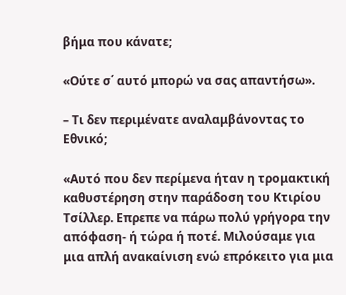βήμα που κάνατε;

«Ούτε σ΄ αυτό μπορώ να σας απαντήσω».

– Τι δεν περιμένατε αναλαμβάνοντας το Εθνικό;

«Αυτό που δεν περίμενα ήταν η τρομακτική καθυστέρηση στην παράδοση του Κτιρίου Τσίλλερ. Επρεπε να πάρω πολύ γρήγορα την απόφαση- ή τώρα ή ποτέ. Μιλούσαμε για μια απλή ανακαίνιση ενώ επρόκειτο για μια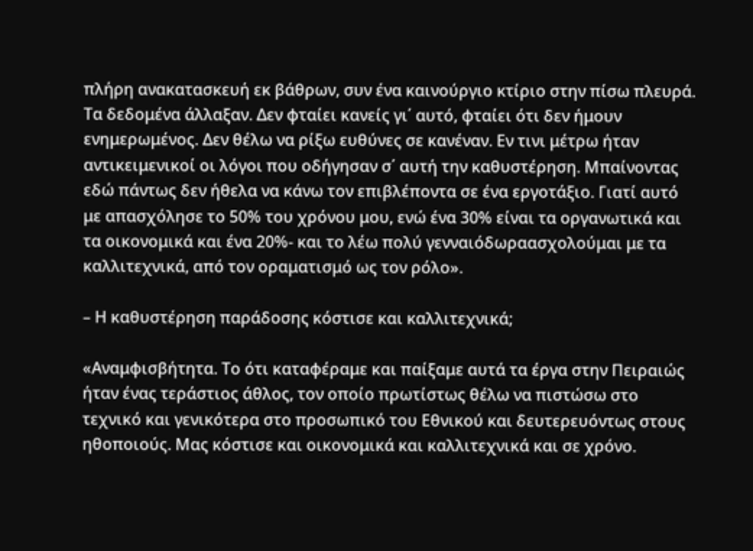πλήρη ανακατασκευή εκ βάθρων, συν ένα καινούργιο κτίριο στην πίσω πλευρά. Τα δεδομένα άλλαξαν. Δεν φταίει κανείς γι΄ αυτό, φταίει ότι δεν ήμουν ενημερωμένος. Δεν θέλω να ρίξω ευθύνες σε κανέναν. Εν τινι μέτρω ήταν αντικειμενικοί οι λόγοι που οδήγησαν σ΄ αυτή την καθυστέρηση. Μπαίνοντας εδώ πάντως δεν ήθελα να κάνω τον επιβλέποντα σε ένα εργοτάξιο. Γιατί αυτό με απασχόλησε το 50% του χρόνου μου, ενώ ένα 30% είναι τα οργανωτικά και τα οικονομικά και ένα 20%- και το λέω πολύ γενναιόδωραασχολούμαι με τα καλλιτεχνικά, από τον οραματισμό ως τον ρόλο».

– Η καθυστέρηση παράδοσης κόστισε και καλλιτεχνικά;

«Αναμφισβήτητα. Το ότι καταφέραμε και παίξαμε αυτά τα έργα στην Πειραιώς ήταν ένας τεράστιος άθλος, τον οποίο πρωτίστως θέλω να πιστώσω στο τεχνικό και γενικότερα στο προσωπικό του Εθνικού και δευτερευόντως στους ηθοποιούς. Μας κόστισε και οικονομικά και καλλιτεχνικά και σε χρόνο.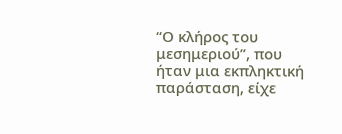“Ο κλήρος του μεσημεριού”, που ήταν μια εκπληκτική παράσταση, είχε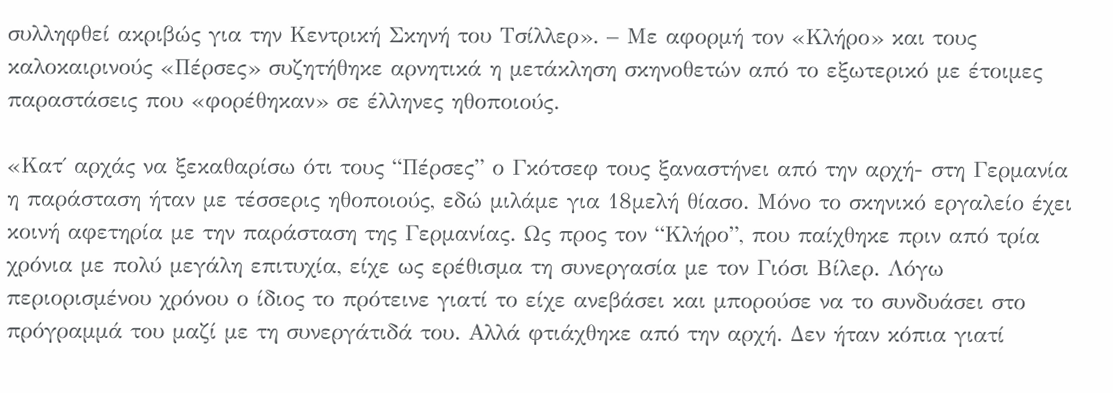συλληφθεί ακριβώς για την Κεντρική Σκηνή του Τσίλλερ». – Με αφορμή τον «Κλήρο» και τους καλοκαιρινούς «Πέρσες» συζητήθηκε αρνητικά η μετάκληση σκηνοθετών από το εξωτερικό με έτοιμες παραστάσεις που «φορέθηκαν» σε έλληνες ηθοποιούς.

«Κατ΄ αρχάς να ξεκαθαρίσω ότι τους “Πέρσες” ο Γκότσεφ τους ξαναστήνει από την αρχή- στη Γερμανία η παράσταση ήταν με τέσσερις ηθοποιούς, εδώ μιλάμε για 18μελή θίασο. Μόνο το σκηνικό εργαλείο έχει κοινή αφετηρία με την παράσταση της Γερμανίας. Ως προς τον “Κλήρο”, που παίχθηκε πριν από τρία χρόνια με πολύ μεγάλη επιτυχία, είχε ως ερέθισμα τη συνεργασία με τον Γιόσι Βίλερ. Λόγω περιορισμένου χρόνου ο ίδιος το πρότεινε γιατί το είχε ανεβάσει και μπορούσε να το συνδυάσει στο πρόγραμμά του μαζί με τη συνεργάτιδά του. Αλλά φτιάχθηκε από την αρχή. Δεν ήταν κόπια γιατί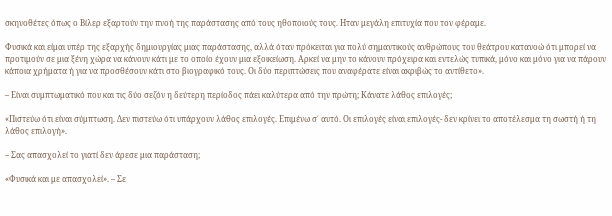σκηνοθέτες όπως ο Βίλερ εξαρτούν την πνοή της παράστασης από τους ηθοποιούς τους. Ηταν μεγάλη επιτυχία που τον φέραμε.

Φυσικά και είμαι υπέρ της εξαρχής δημιουργίας μιας παράστασης, αλλά όταν πρόκειται για πολύ σημαντικούς ανθρώπους του θεάτρου κατανοώ ότι μπορεί να προτιμούν σε μια ξένη χώρα να κάνουν κάτι με το οποίο έχουν μια εξοικείωση. Αρκεί να μην το κάνουν πρόχειρα και εντελώς τυπικά, μόνο και μόνο για να πάρουν κάποια χρήματα ή για να προσθέσουν κάτι στο βιογραφικό τους. Οι δύο περιπτώσεις που αναφέρατε είναι ακριβώς το αντίθετο».

– Είναι συμπτωματικό που και τις δύο σεζόν η δεύτερη περίοδος πάει καλύτερα από την πρώτη; Κάνατε λάθος επιλογές;

«Πιστεύω ότι είναι σύμπτωση. Δεν πιστεύω ότι υπάρχουν λάθος επιλογές. Επιμένω σ΄ αυτό. Οι επιλογές είναι επιλογές- δεν κρίνει το αποτέλεσμα τη σωστή ή τη λάθος επιλογή».

– Σας απασχολεί το γιατί δεν άρεσε μια παράσταση;

«Φυσικά και με απασχολεί». – Σε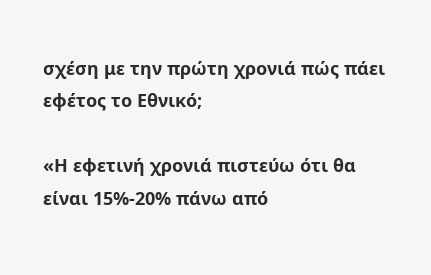σχέση με την πρώτη χρονιά πώς πάει εφέτος το Εθνικό;

«Η εφετινή χρονιά πιστεύω ότι θα είναι 15%-20% πάνω από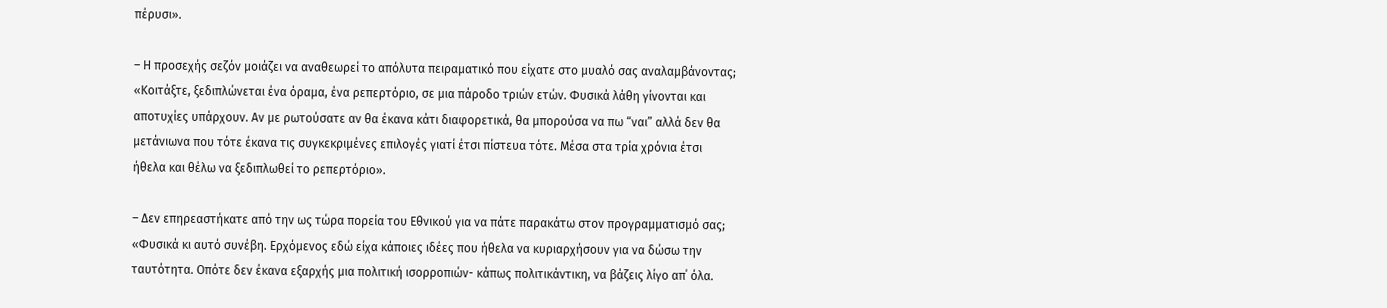πέρυσι».

– Η προσεχής σεζόν μοιάζει να αναθεωρεί το απόλυτα πειραματικό που είχατε στο μυαλό σας αναλαμβάνοντας; «Κοιτάξτε, ξεδιπλώνεται ένα όραμα, ένα ρεπερτόριο, σε μια πάροδο τριών ετών. Φυσικά λάθη γίνονται και αποτυχίες υπάρχουν. Αν με ρωτούσατε αν θα έκανα κάτι διαφορετικά, θα μπορούσα να πω “ναι” αλλά δεν θα μετάνιωνα που τότε έκανα τις συγκεκριμένες επιλογές γιατί έτσι πίστευα τότε. Μέσα στα τρία χρόνια έτσι ήθελα και θέλω να ξεδιπλωθεί το ρεπερτόριο».

– Δεν επηρεαστήκατε από την ως τώρα πορεία του Εθνικού για να πάτε παρακάτω στον προγραμματισμό σας; «Φυσικά κι αυτό συνέβη. Ερχόμενος εδώ είχα κάποιες ιδέες που ήθελα να κυριαρχήσουν για να δώσω την ταυτότητα. Οπότε δεν έκανα εξαρχής μια πολιτική ισορροπιών- κάπως πολιτικάντικη, να βάζεις λίγο απ΄ όλα.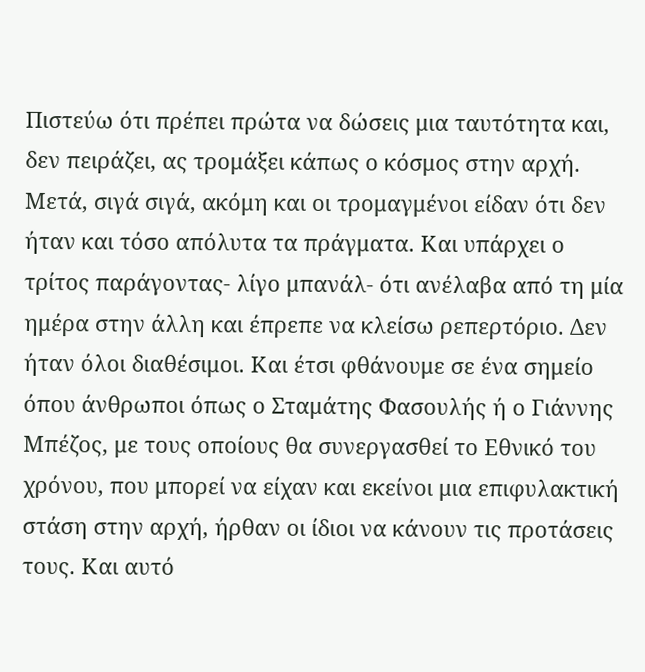Πιστεύω ότι πρέπει πρώτα να δώσεις μια ταυτότητα και, δεν πειράζει, ας τρομάξει κάπως ο κόσμος στην αρχή. Μετά, σιγά σιγά, ακόμη και οι τρομαγμένοι είδαν ότι δεν ήταν και τόσο απόλυτα τα πράγματα. Και υπάρχει ο τρίτος παράγοντας- λίγο μπανάλ- ότι ανέλαβα από τη μία ημέρα στην άλλη και έπρεπε να κλείσω ρεπερτόριο. Δεν ήταν όλοι διαθέσιμοι. Και έτσι φθάνουμε σε ένα σημείο όπου άνθρωποι όπως ο Σταμάτης Φασουλής ή ο Γιάννης Μπέζος, με τους οποίους θα συνεργασθεί το Εθνικό του χρόνου, που μπορεί να είχαν και εκείνοι μια επιφυλακτική στάση στην αρχή, ήρθαν οι ίδιοι να κάνουν τις προτάσεις τους. Και αυτό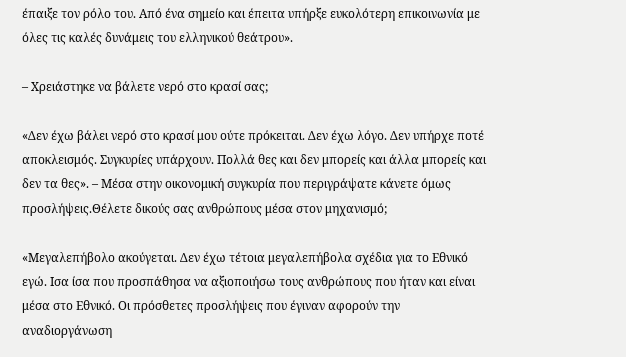έπαιξε τον ρόλο του. Από ένα σημείο και έπειτα υπήρξε ευκολότερη επικοινωνία με όλες τις καλές δυνάμεις του ελληνικού θεάτρου».

– Χρειάστηκε να βάλετε νερό στο κρασί σας;

«Δεν έχω βάλει νερό στο κρασί μου ούτε πρόκειται. Δεν έχω λόγο. Δεν υπήρχε ποτέ αποκλεισμός. Συγκυρίες υπάρχουν. Πολλά θες και δεν μπορείς και άλλα μπορείς και δεν τα θες». – Μέσα στην οικονομική συγκυρία που περιγράψατε κάνετε όμως προσλήψεις.Θέλετε δικούς σας ανθρώπους μέσα στον μηχανισμό;

«Μεγαλεπήβολο ακούγεται. Δεν έχω τέτοια μεγαλεπήβολα σχέδια για το Εθνικό εγώ. Ισα ίσα που προσπάθησα να αξιοποιήσω τους ανθρώπους που ήταν και είναι μέσα στο Εθνικό. Οι πρόσθετες προσλήψεις που έγιναν αφορούν την αναδιοργάνωση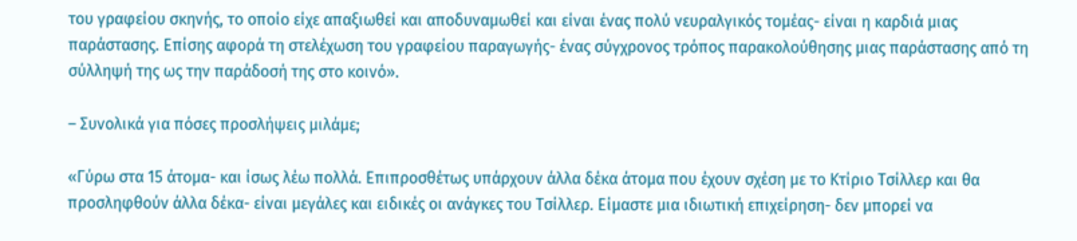του γραφείου σκηνής, το οποίο είχε απαξιωθεί και αποδυναμωθεί και είναι ένας πολύ νευραλγικός τομέας- είναι η καρδιά μιας παράστασης. Επίσης αφορά τη στελέχωση του γραφείου παραγωγής- ένας σύγχρονος τρόπος παρακολούθησης μιας παράστασης από τη σύλληψή της ως την παράδοσή της στο κοινό».

– Συνολικά για πόσες προσλήψεις μιλάμε;

«Γύρω στα 15 άτομα- και ίσως λέω πολλά. Επιπροσθέτως υπάρχουν άλλα δέκα άτομα που έχουν σχέση με το Κτίριο Τσίλλερ και θα προσληφθούν άλλα δέκα- είναι μεγάλες και ειδικές οι ανάγκες του Τσίλλερ. Είμαστε μια ιδιωτική επιχείρηση- δεν μπορεί να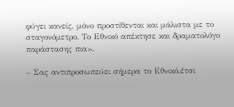φύγει κανείς, μόνο προστίθενται και μάλιστα με το σταγονόμετρο. Το Εθνικό απέκτησε και δραματολόγο παράστασης πια».

– Σας αντιπροσωπεύει σήμερα το Εθνικό,έτσι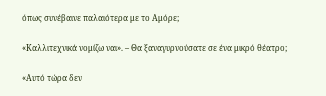όπως συνέβαινε παλαιότερα με το Αμόρε;

«Καλλιτεχνικά νομίζω ναι». – Θα ξαναγυρνούσατε σε ένα μικρό θέατρο;

«Αυτό τώρα δεν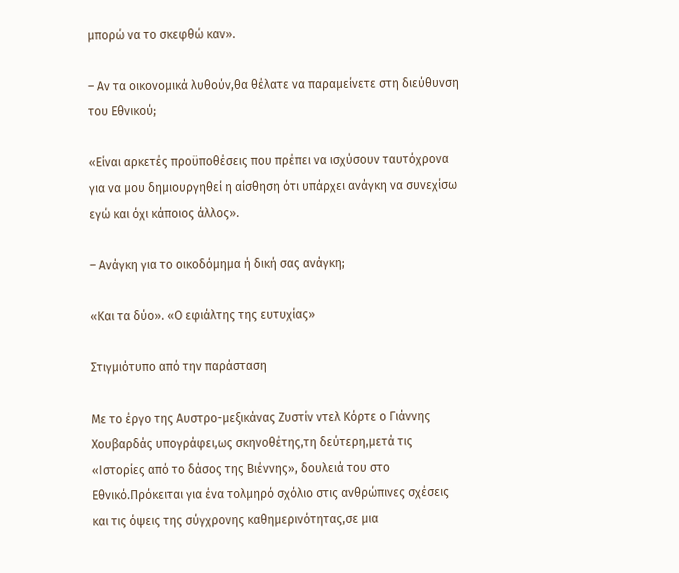μπορώ να το σκεφθώ καν».

– Αν τα οικονομικά λυθούν,θα θέλατε να παραμείνετε στη διεύθυνση του Εθνικού;

«Είναι αρκετές προϋποθέσεις που πρέπει να ισχύσουν ταυτόχρονα για να μου δημιουργηθεί η αίσθηση ότι υπάρχει ανάγκη να συνεχίσω εγώ και όχι κάποιος άλλος».

– Ανάγκη για το οικοδόμημα ή δική σας ανάγκη;

«Και τα δύο». «Ο εφιάλτης της ευτυχίας»

Στιγμιότυπο από την παράσταση

Με το έργο της Αυστρο-μεξικάνας Ζυστίν ντελ Κόρτε ο Γιάννης Χουβαρδάς υπογράφει,ως σκηνοθέτης,τη δεύτερη,μετά τις «Ιστορίες από το δάσος της Βιέννης», δουλειά του στο Εθνικό.Πρόκειται για ένα τολμηρό σχόλιο στις ανθρώπινες σχέσεις και τις όψεις της σύγχρονης καθημερινότητας,σε μια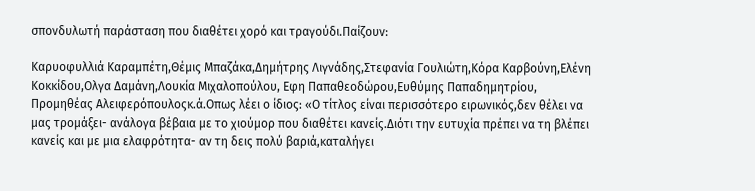σπονδυλωτή παράσταση που διαθέτει χορό και τραγούδι.Παίζουν:

Καρυοφυλλιά Καραμπέτη,Θέμις Μπαζάκα,Δημήτρης Λιγνάδης,Στεφανία Γουλιώτη,Κόρα Καρβούνη,Ελένη Κοκκίδου,Ολγα Δαμάνη,Λουκία Μιχαλοπούλου, Εφη Παπαθεοδώρου,Ευθύμης Παπαδημητρίου, Προμηθέας Αλειφερόπουλοςκ.ά.Οπως λέει ο ίδιος: «Ο τίτλος είναι περισσότερο ειρωνικός,δεν θέλει να μας τρομάξει- ανάλογα βέβαια με το χιούμορ που διαθέτει κανείς.Διότι την ευτυχία πρέπει να τη βλέπει κανείς και με μια ελαφρότητα- αν τη δεις πολύ βαριά,καταλήγει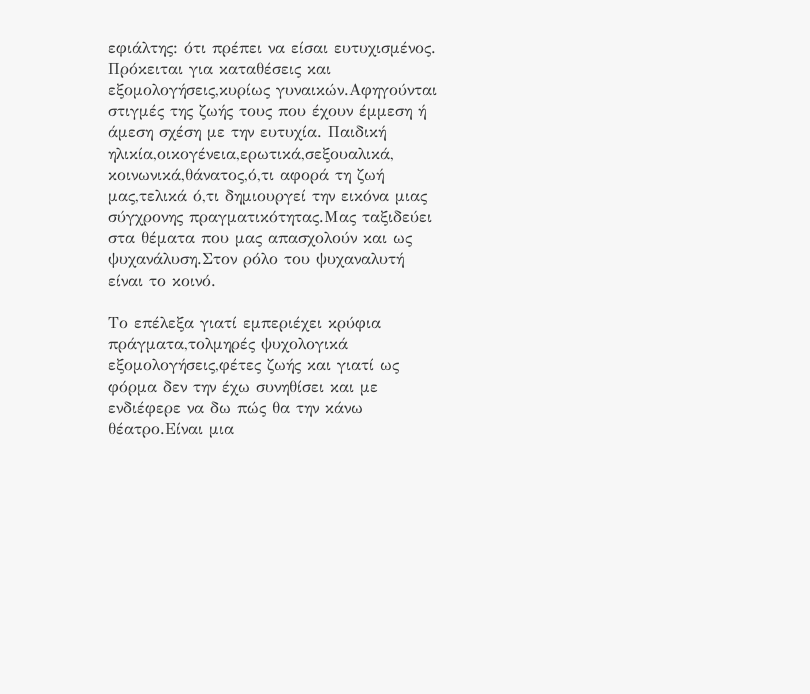εφιάλτης: ότι πρέπει να είσαι ευτυχισμένος. Πρόκειται για καταθέσεις και εξομολογήσεις,κυρίως γυναικών.Αφηγούνται στιγμές της ζωής τους που έχουν έμμεση ή άμεση σχέση με την ευτυχία. Παιδική ηλικία,οικογένεια,ερωτικά,σεξουαλικά, κοινωνικά,θάνατος,ό,τι αφορά τη ζωή μας,τελικά ό,τι δημιουργεί την εικόνα μιας σύγχρονης πραγματικότητας.Μας ταξιδεύει στα θέματα που μας απασχολούν και ως ψυχανάλυση.Στον ρόλο του ψυχαναλυτή είναι το κοινό.

Το επέλεξα γιατί εμπεριέχει κρύφια πράγματα,τολμηρές ψυχολογικά εξομολογήσεις,φέτες ζωής και γιατί ως φόρμα δεν την έχω συνηθίσει και με ενδιέφερε να δω πώς θα την κάνω θέατρο.Είναι μια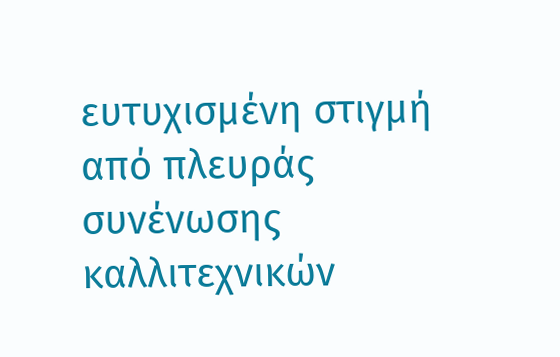ευτυχισμένη στιγμή από πλευράς συνένωσης καλλιτεχνικών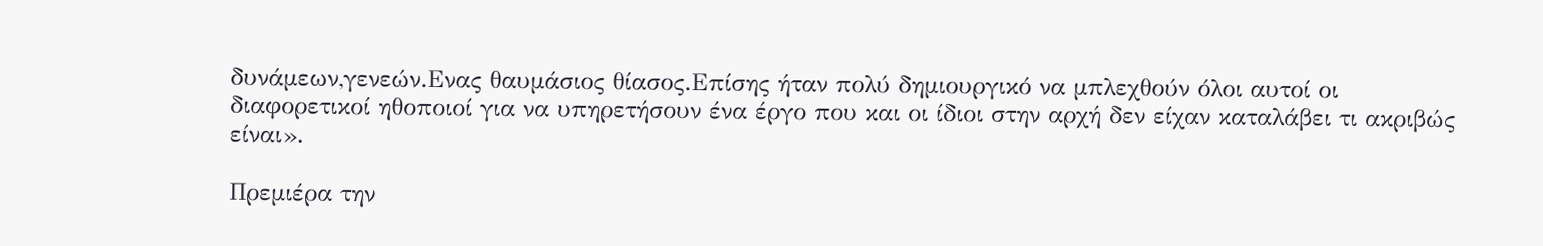δυνάμεων,γενεών.Ενας θαυμάσιος θίασος.Επίσης ήταν πολύ δημιουργικό να μπλεχθούν όλοι αυτοί οι διαφορετικοί ηθοποιοί για να υπηρετήσουν ένα έργο που και οι ίδιοι στην αρχή δεν είχαν καταλάβει τι ακριβώς είναι».

Πρεμιέρα την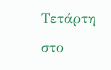Τετάρτη στο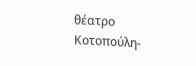θέατρο Κοτοπούλη-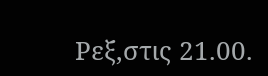Ρεξ,στις 21.00.